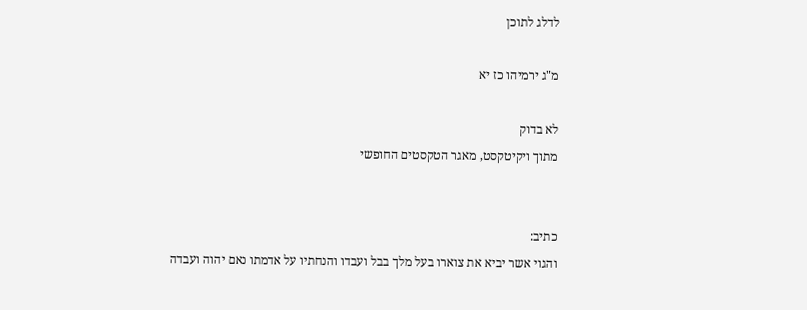לדלג לתוכן

מ"ג ירמיהו כז יא

לא בדוק
מתוך ויקיטקסט, מאגר הטקסטים החופשי


כתיב:
והגוי אשר יביא את צוארו בעל מלך בבל ועבדו והנחתיו על אדמתו נאם יהוה ועבדה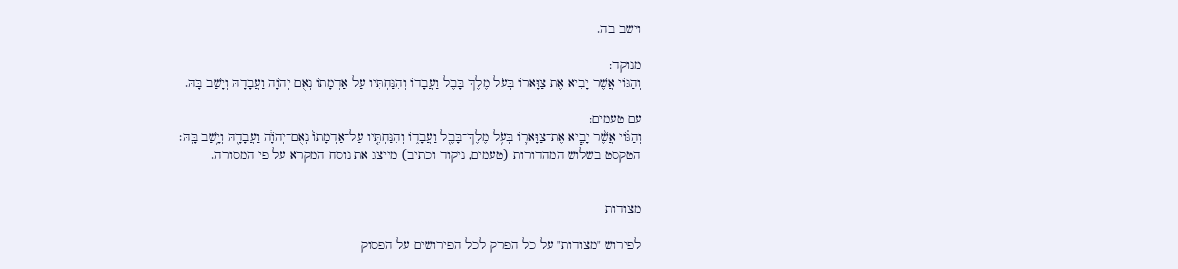וישב בה.

מנוקד:
וְהַגּוֹי אֲשֶׁר יָבִיא אֶת צַוָּארוֹ בְּעֹל מֶלֶךְ בָּבֶל וַעֲבָדוֹ וְהִנַּחְתִּיו עַל אַדְמָתוֹ נְאֻם יְהֹוָה וַעֲבָדָהּ וְיָשַׁב בָּהּ.

עם טעמים:
וְהַגּ֗וֹי אֲשֶׁ֨ר יָבִ֧יא אֶת־צַוָּאר֛וֹ בְּעֹ֥ל מֶלֶךְ־בָּבֶ֖ל וַעֲבָד֑וֹ וְהִנַּחְתִּ֤יו עַל־אַדְמָתוֹ֙ נְאֻם־יְהֹוָ֔ה וַעֲבָדָ֖הּ וְיָ֥שַׁב בָּֽהּ׃
הטקסט בשלוש המהדורות (טעמים, ניקוד וכתיב) מייצג את נוסח המקרא על פי המסורה.


מצודות

לפירוש "מצודות" על כל הפרק לכל הפירושים על הפסוק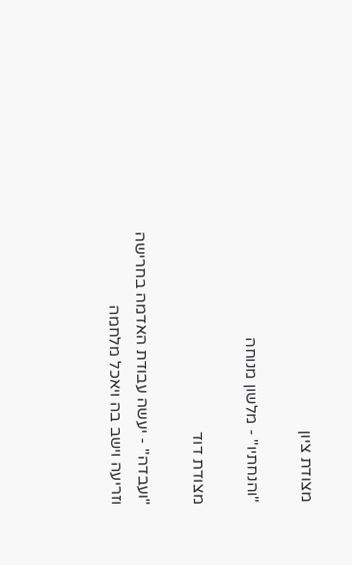מצודת ציון

"והנחתיו" - מלשון מנוחה

מצודת דוד

"ועבדה" - יעשה עבודת האדמה בחרישה וזריעה וישב בה ויאכל מלחמה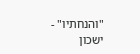"והנחתיו" - ישכון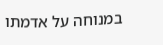במנוחה על אדמתו